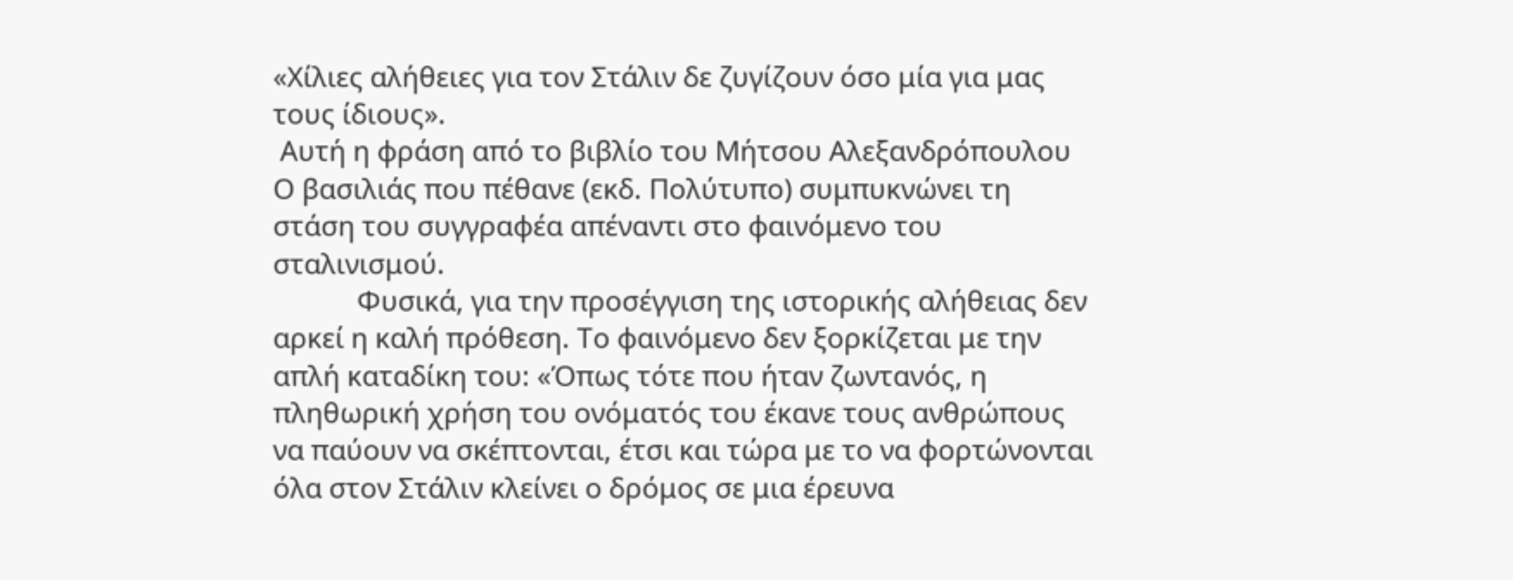«Χίλιες αλήθειες για τον Στάλιν δε ζυγίζουν όσο μία για μας τους ίδιους».
 Αυτή η φράση από το βιβλίο του Μήτσου Αλεξανδρόπουλου Ο βασιλιάς που πέθανε (εκδ. Πολύτυπο) συμπυκνώνει τη στάση του συγγραφέα απέναντι στο φαινόμενο του σταλινισμού.
            Φυσικά, για την προσέγγιση της ιστορικής αλήθειας δεν αρκεί η καλή πρόθεση. Το φαινόμενο δεν ξορκίζεται με την απλή καταδίκη του: «Όπως τότε που ήταν ζωντανός, η πληθωρική χρήση του ονόματός του έκανε τους ανθρώπους να παύουν να σκέπτονται, έτσι και τώρα με το να φορτώνονται όλα στον Στάλιν κλείνει ο δρόμος σε μια έρευνα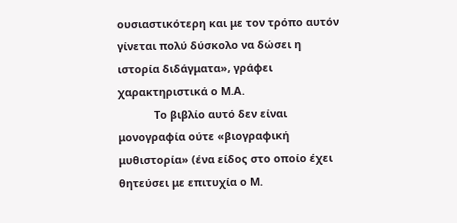ουσιαστικότερη και με τον τρόπο αυτόν γίνεται πολύ δύσκολο να δώσει η ιστορία διδάγματα», γράφει χαρακτηριστικά ο Μ.Α.
            Το βιβλίο αυτό δεν είναι μονογραφία ούτε «βιογραφική μυθιστορία» (ένα είδος στο οποίο έχει θητεύσει με επιτυχία ο Μ.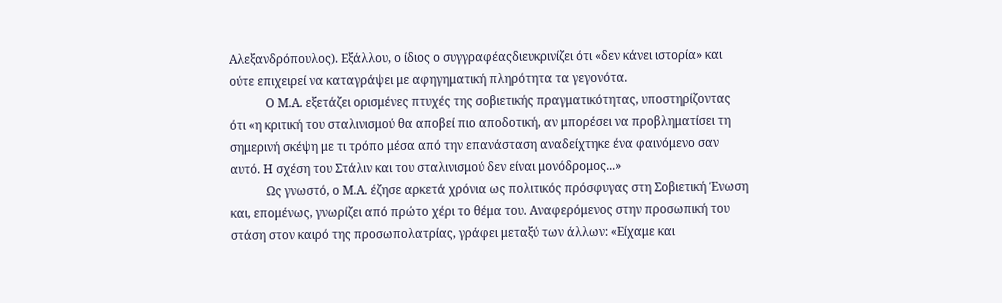Αλεξανδρόπουλος). Εξάλλου, ο ίδιος ο συγγραφέαςδιευκρινίζει ότι «δεν κάνει ιστορία» και ούτε επιχειρεί να καταγράψει με αφηγηματική πληρότητα τα γεγονότα.
            Ο Μ.Α. εξετάζει ορισμένες πτυχές της σοβιετικής πραγματικότητας, υποστηρίζοντας ότι «η κριτική του σταλινισμού θα αποβεί πιο αποδοτική, αν μπορέσει να προβληματίσει τη σημερινή σκέψη με τι τρόπο μέσα από την επανάσταση αναδείχτηκε ένα φαινόμενο σαν αυτό. Η σχέση του Στάλιν και του σταλινισμού δεν είναι μονόδρομος...»
            Ως γνωστό, ο Μ.Α. έζησε αρκετά χρόνια ως πολιτικός πρόσφυγας στη Σοβιετική Ένωση και, επομένως, γνωρίζει από πρώτο χέρι το θέμα του. Αναφερόμενος στην προσωπική του στάση στον καιρό της προσωπολατρίας, γράφει μεταξύ των άλλων: «Είχαμε και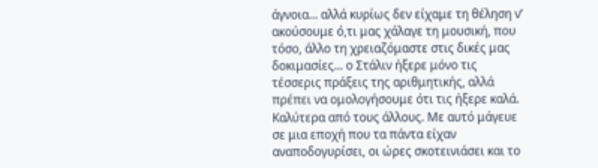άγνοια... αλλά κυρίως δεν είχαμε τη θέληση ν’ ακούσουμε ό,τι μας χάλαγε τη μουσική, που τόσο, άλλο τη χρειαζόμαστε στις δικές μας δοκιμασίες... ο Στάλιν ήξερε μόνο τις τέσσερις πράξεις της αριθμητικής, αλλά πρέπει να ομολογήσουμε ότι τις ήξερε καλά. Καλύτερα από τους άλλους. Με αυτό μάγευε σε μια εποχή που τα πάντα είχαν αναποδογυρίσει, οι ώρες σκοτεινιάσει και το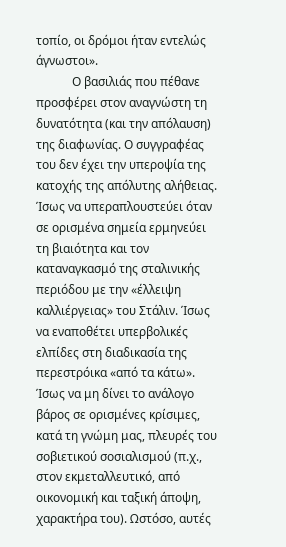τοπίο, οι δρόμοι ήταν εντελώς άγνωστοι».
            Ο βασιλιάς που πέθανε προσφέρει στον αναγνώστη τη δυνατότητα (και την απόλαυση) της διαφωνίας. Ο συγγραφέας του δεν έχει την υπεροψία της κατοχής της απόλυτης αλήθειας. Ίσως να υπεραπλουστεύει όταν σε ορισμένα σημεία ερμηνεύει τη βιαιότητα και τον καταναγκασμό της σταλινικής περιόδου με την «έλλειψη καλλιέργειας» του Στάλιν. Ίσως να εναποθέτει υπερβολικές ελπίδες στη διαδικασία της περεστρόικα «από τα κάτω». Ίσως να μη δίνει το ανάλογο βάρος σε ορισμένες κρίσιμες, κατά τη γνώμη μας, πλευρές του σοβιετικού σοσιαλισμού (π.χ., στον εκμεταλλευτικό, από οικονομική και ταξική άποψη, χαρακτήρα του). Ωστόσο, αυτές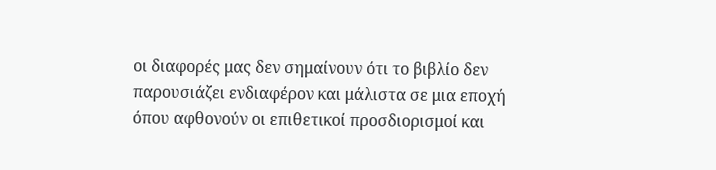οι διαφορές μας δεν σημαίνουν ότι το βιβλίο δεν παρουσιάζει ενδιαφέρον και μάλιστα σε μια εποχή όπου αφθονούν οι επιθετικοί προσδιορισμοί και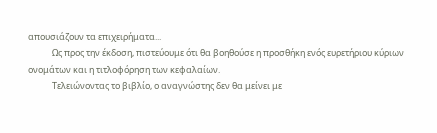απουσιάζουν τα επιχειρήματα...
            Ως προς την έκδοση, πιστεύουμε ότι θα βοηθούσε η προσθήκη ενός ευρετήριου κύριων ονομάτων και η τιτλοφόρηση των κεφαλαίων.
            Τελειώνοντας το βιβλίο, ο αναγνώστης δεν θα μείνει με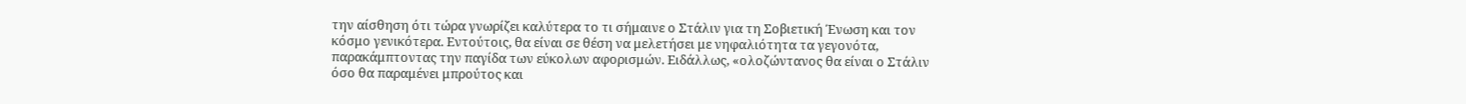την αίσθηση ότι τώρα γνωρίζει καλύτερα το τι σήμαινε ο Στάλιν για τη Σοβιετική Ένωση και τον κόσμο γενικότερα. Εντούτοις, θα είναι σε θέση να μελετήσει με νηφαλιότητα τα γεγονότα, παρακάμπτοντας την παγίδα των εύκολων αφορισμών. Ειδάλλως, «ολοζώντανος θα είναι ο Στάλιν όσο θα παραμένει μπρούτος και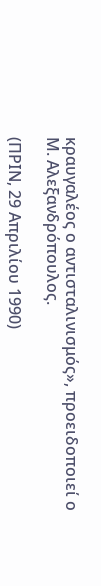κραυγαλέος ο αντισταλινισμός», προειδοποιεί ο Μ. Αλεξανδρόπουλος.

(ΠΡΙΝ, 29 Απριλίου 1990)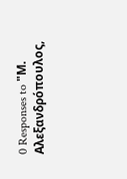0 Responses to "Μ. Αλεξανδρόπουλος,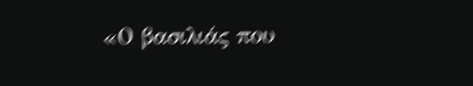«Ο βασιλιάς που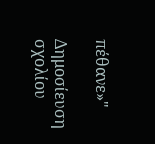πέθανε»"

Δημοσίευση σχολίου